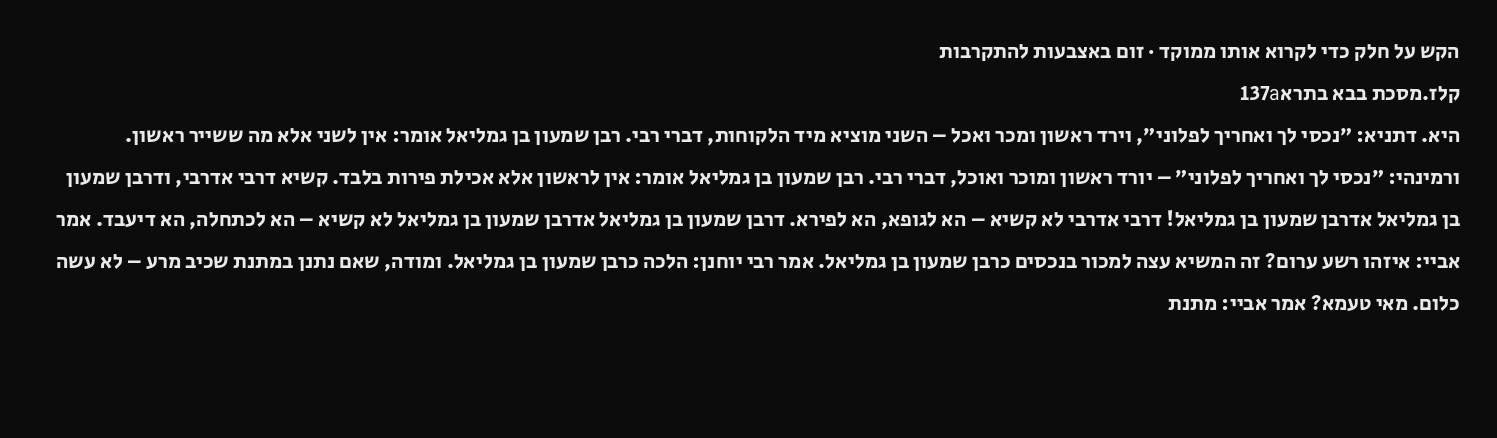הקש על חלק כדי לקרוא אותו ממוקד · זום באצבעות להתקרבות
קלז.מסכת בבא בתרא137a
היא. דתניא: ״נכסי לך ואחריך לפלוני״, וירד ראשון ומכר ואכל – השני מוציא מיד הלקוחות, דברי רבי. רבן שמעון בן גמליאל אומר: אין לשני אלא מה ששייר ראשון. ורמינהי: ״נכסי לך ואחריך לפלוני״ – יורד ראשון ומוכר ואוכל, דברי רבי. רבן שמעון בן גמליאל אומר: אין לראשון אלא אכילת פירות בלבד. קשיא דרבי אדרבי, ודרבן שמעון בן גמליאל אדרבן שמעון בן גמליאל! דרבי אדרבי לא קשיא – הא לגופא, הא לפירא. דרבן שמעון בן גמליאל אדרבן שמעון בן גמליאל לא קשיא – הא לכתחלה, הא דיעבד. אמר אביי: איזהו רשע ערום? זה המשיא עצה למכור בנכסים כרבן שמעון בן גמליאל. אמר רבי יוחנן: הלכה כרבן שמעון בן גמליאל. ומודה, שאם נתנן במתנת שכיב מרע – לא עשה כלום. מאי טעמא? אמר אביי: מתנת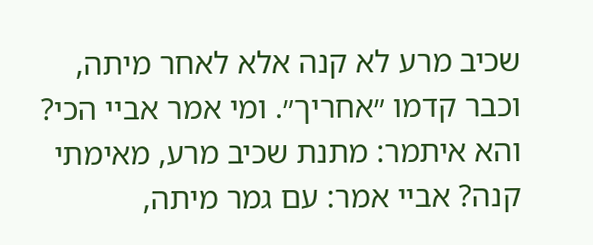שכיב מרע לא קנה אלא לאחר מיתה, וכבר קדמו ״אחריך״. ומי אמר אביי הכי? והא איתמר: מתנת שכיב מרע, מאימתי קנה? אביי אמר: עם גמר מיתה,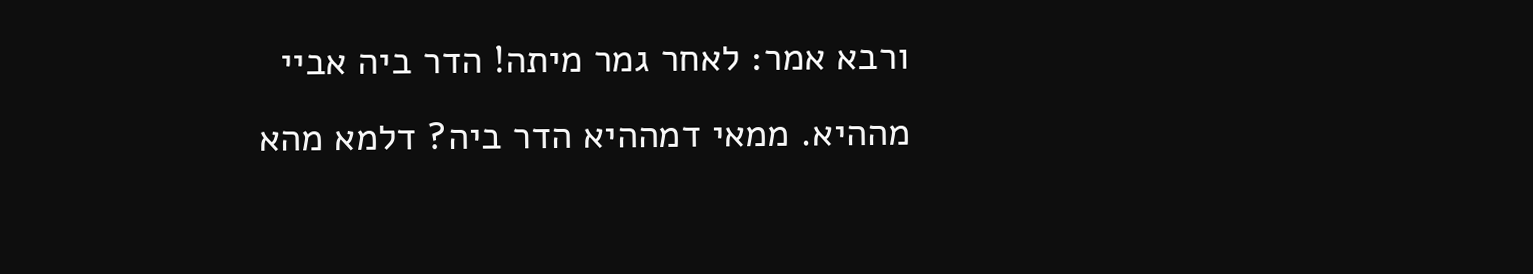ורבא אמר: לאחר גמר מיתה! הדר ביה אביי מההיא. ממאי דמההיא הדר ביה? דלמא מהא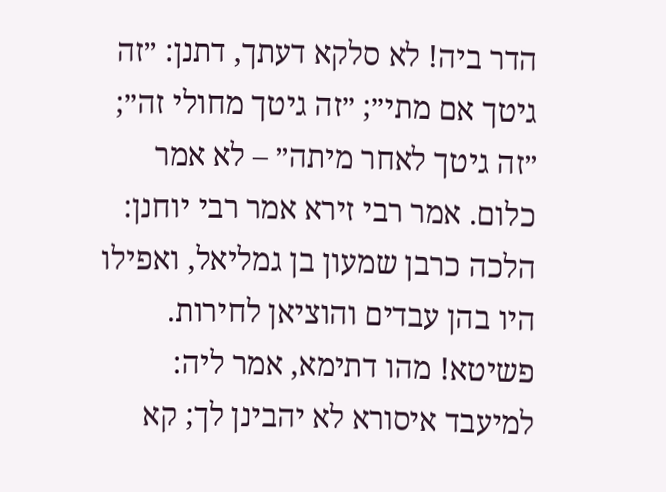הדר ביה! לא סלקא דעתך, דתנן: ״זה גיטך אם מתי״; ״זה גיטך מחולי זה״; ״זה גיטך לאחר מיתה״ – לא אמר כלום. אמר רבי זירא אמר רבי יוחנן: הלכה כרבן שמעון בן גמליאל, ואפילו היו בהן עבדים והוציאן לחירות. פשיטא! מהו דתימא, אמר ליה: למיעבד איסורא לא יהבינן לך; קא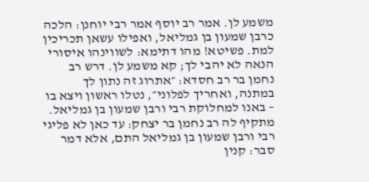משמע לן. אמר רב יוסף אמר רבי יוחנן: הלכה כרבן שמעון בן גמליאל, ואפילו עשאן תכריכין למת. פשיטא! מהו דתימא: לשווינהו איסורי הנאה לא יהבי לך; קא משמע לן. דרש רב נחמן בר רב חסדא: ״אתרוג זה נתון לך במתנה, ואחריך לפלוני״, נטלו ראשון ויצא בו – באנו למחלוקת רבי ורבן שמעון בן גמליאל. מתקיף לה רב נחמן בר יצחק: עד כאן לא פליגי רבי ורבן שמעון בן גמליאל התם, אלא דמר סבר: קנין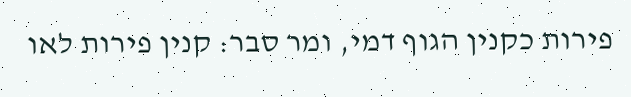פירות כקנין הגוף דמי, ומר סבר: קנין פירות לאו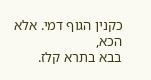כקנין הגוף דמי. אלא הכא,
בבא בתרא קלז.